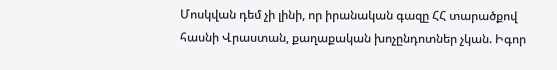Մոսկվան դեմ չի լինի, որ իրանական գազը ՀՀ տարածքով հասնի Վրաստան, քաղաքական խոչընդոտներ չկան. Իգոր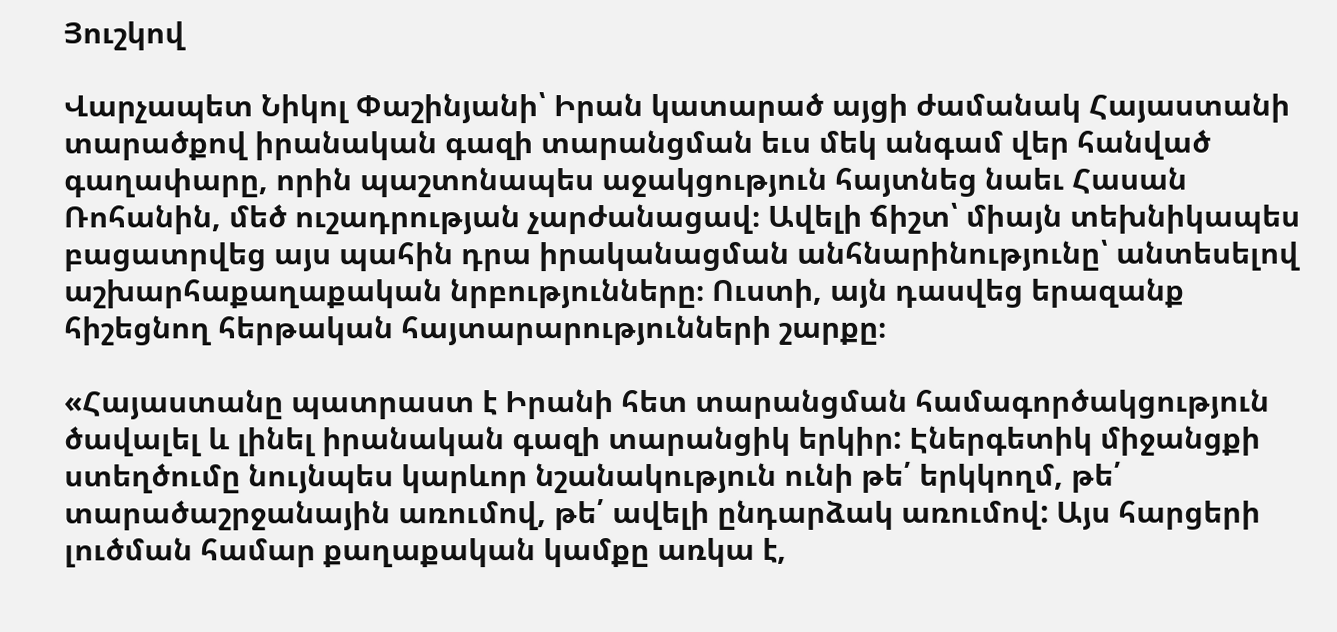Յուշկով

Վարչապետ Նիկոլ Փաշինյանի՝ Իրան կատարած այցի ժամանակ Հայաստանի տարածքով իրանական գազի տարանցման եւս մեկ անգամ վեր հանված գաղափարը, որին պաշտոնապես աջակցություն հայտնեց նաեւ Հասան Ռոհանին, մեծ ուշադրության չարժանացավ։ Ավելի ճիշտ՝ միայն տեխնիկապես բացատրվեց այս պահին դրա իրականացման անհնարինությունը՝ անտեսելով աշխարհաքաղաքական նրբությունները։ Ուստի, այն դասվեց երազանք հիշեցնող հերթական հայտարարությունների շարքը։

«Հայաստանը պատրաստ է Իրանի հետ տարանցման համագործակցություն ծավալել և լինել իրանական գազի տարանցիկ երկիր: Էներգետիկ միջանցքի ստեղծումը նույնպես կարևոր նշանակություն ունի թե՛ երկկողմ, թե՛ տարածաշրջանային առումով, թե՛ ավելի ընդարձակ առումով: Այս հարցերի լուծման համար քաղաքական կամքը առկա է,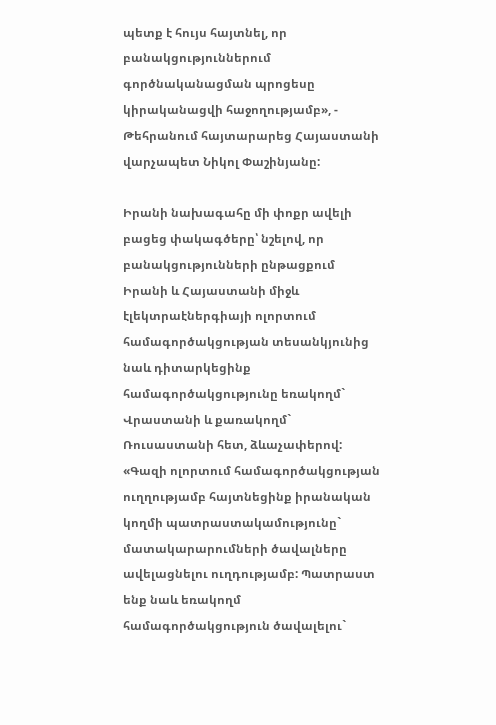պետք է հույս հայտնել, որ բանակցություններում գործնականացման պրոցեսը կիրականացվի հաջողությամբ», - Թեհրանում հայտարարեց Հայաստանի վարչապետ Նիկոլ Փաշինյանը:

Իրանի նախագահը մի փոքր ավելի բացեց փակագծերը՝ նշելով, որ բանակցությունների ընթացքում Իրանի և Հայաստանի միջև էլեկտրաէներգիայի ոլորտում համագործակցության տեսանկյունից նաև դիտարկեցինք համագործակցությունը եռակողմ` Վրաստանի և քառակողմ` Ռուսաստանի հետ, ձևաչափերով: «Գազի ոլորտում համագործակցության ուղղությամբ հայտնեցինք իրանական կողմի պատրաստակամությունը` մատակարարումների ծավալները ավելացնելու ուղդությամբ: Պատրաստ ենք նաև եռակողմ համագործակցություն ծավալելու`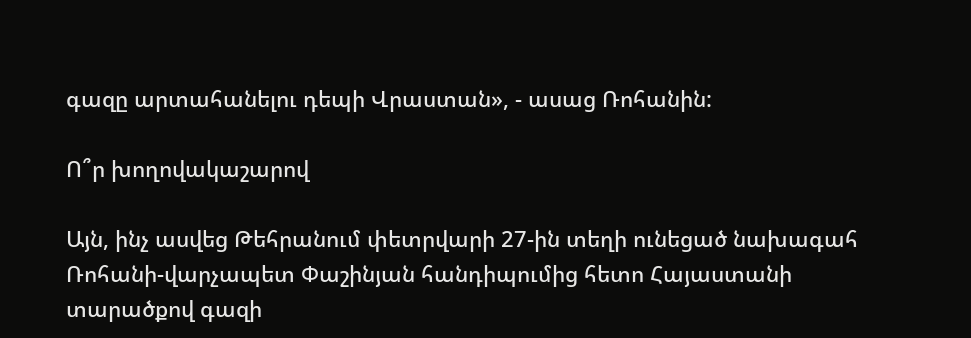գազը արտահանելու դեպի Վրաստան», - ասաց Ռոհանին:

Ո՞ր խողովակաշարով

Այն, ինչ ասվեց Թեհրանում փետրվարի 27-ին տեղի ունեցած նախագահ Ռոհանի-վարչապետ Փաշինյան հանդիպումից հետո Հայաստանի տարածքով գազի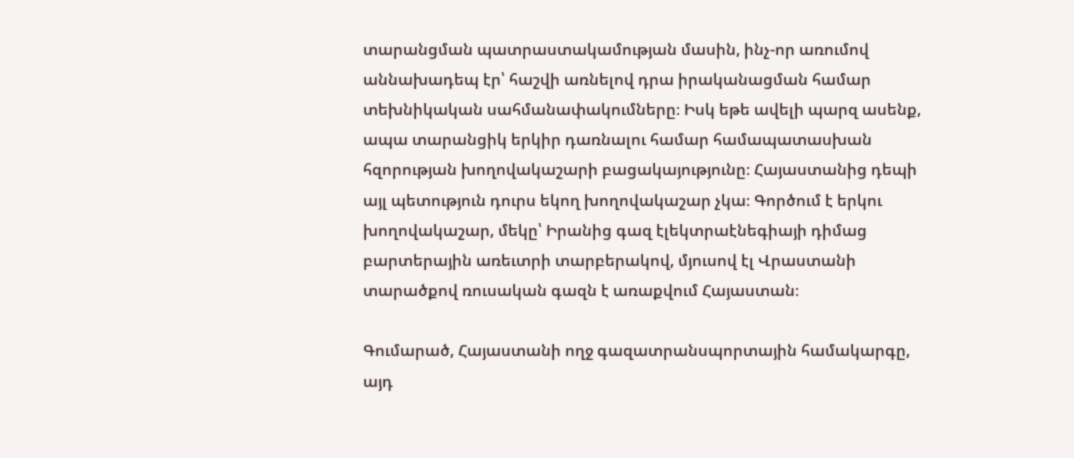տարանցման պատրաստակամության մասին, ինչ-որ առումով աննախադեպ էր՝ հաշվի առնելով դրա իրականացման համար տեխնիկական սահմանափակումները։ Իսկ եթե ավելի պարզ ասենք, ապա տարանցիկ երկիր դառնալու համար համապատասխան հզորության խողովակաշարի բացակայությունը։ Հայաստանից դեպի այլ պետություն դուրս եկող խողովակաշար չկա։ Գործում է երկու խողովակաշար, մեկը՝ Իրանից գազ էլեկտրաէնեգիայի դիմաց բարտերային առեւտրի տարբերակով, մյուսով էլ Վրաստանի տարածքով ռուսական գազն է առաքվում Հայաստան։

Գումարած, Հայաստանի ողջ գազատրանսպորտային համակարգը, այդ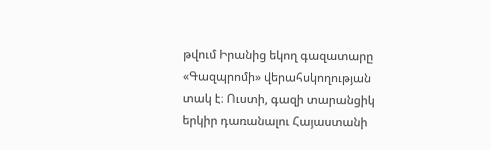թվում Իրանից եկող գազատարը «Գազպրոմի» վերահսկողության տակ է։ Ուստի, գազի տարանցիկ երկիր դառանալու Հայաստանի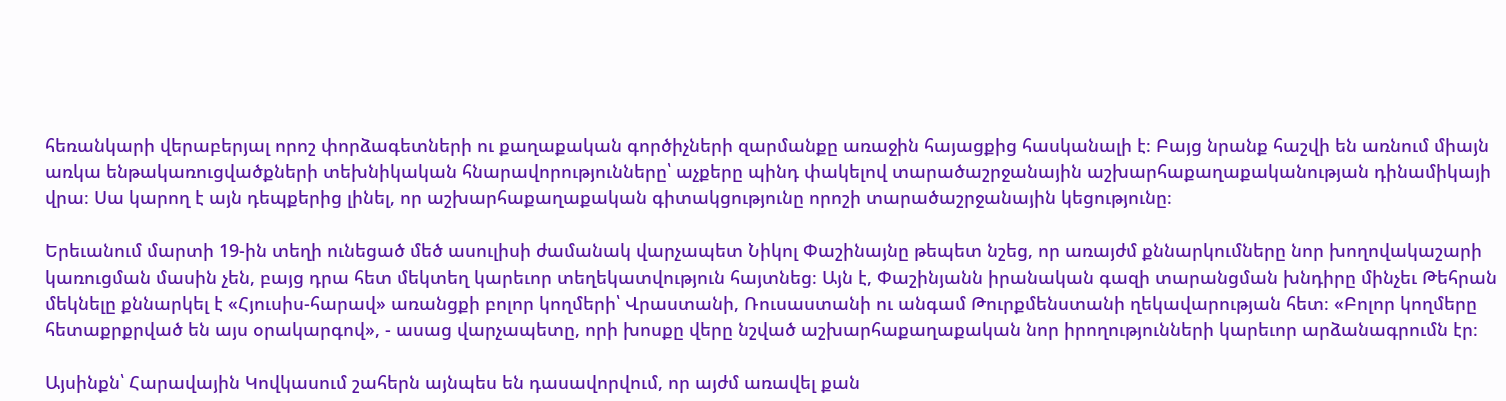հեռանկարի վերաբերյալ որոշ փորձագետների ու քաղաքական գործիչների զարմանքը առաջին հայացքից հասկանալի է։ Բայց նրանք հաշվի են առնում միայն առկա ենթակառուցվածքների տեխնիկական հնարավորությունները՝ աչքերը պինդ փակելով տարածաշրջանային աշխարհաքաղաքականության դինամիկայի վրա։ Սա կարող է այն դեպքերից լինել, որ աշխարհաքաղաքական գիտակցությունը որոշի տարածաշրջանային կեցությունը։

Երեւանում մարտի 19-ին տեղի ունեցած մեծ ասուլիսի ժամանակ վարչապետ Նիկոլ Փաշինայնը թեպետ նշեց, որ առայժմ քննարկումները նոր խողովակաշարի կառուցման մասին չեն, բայց դրա հետ մեկտեղ կարեւոր տեղեկատվություն հայտնեց։ Այն է, Փաշինյանն իրանական գազի տարանցման խնդիրը մինչեւ Թեհրան մեկնելը քննարկել է «Հյուսիս-հարավ» առանցքի բոլոր կողմերի՝ Վրաստանի, Ռուսաստանի ու անգամ Թուրքմենստանի ղեկավարության հետ։ «Բոլոր կողմերը հետաքրքրված են այս օրակարգով», - ասաց վարչապետը, որի խոսքը վերը նշված աշխարհաքաղաքական նոր իրողությունների կարեւոր արձանագրումն էր։

Այսինքն՝ Հարավային Կովկասում շահերն այնպես են դասավորվում, որ այժմ առավել քան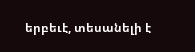երբեւէ, տեսանելի է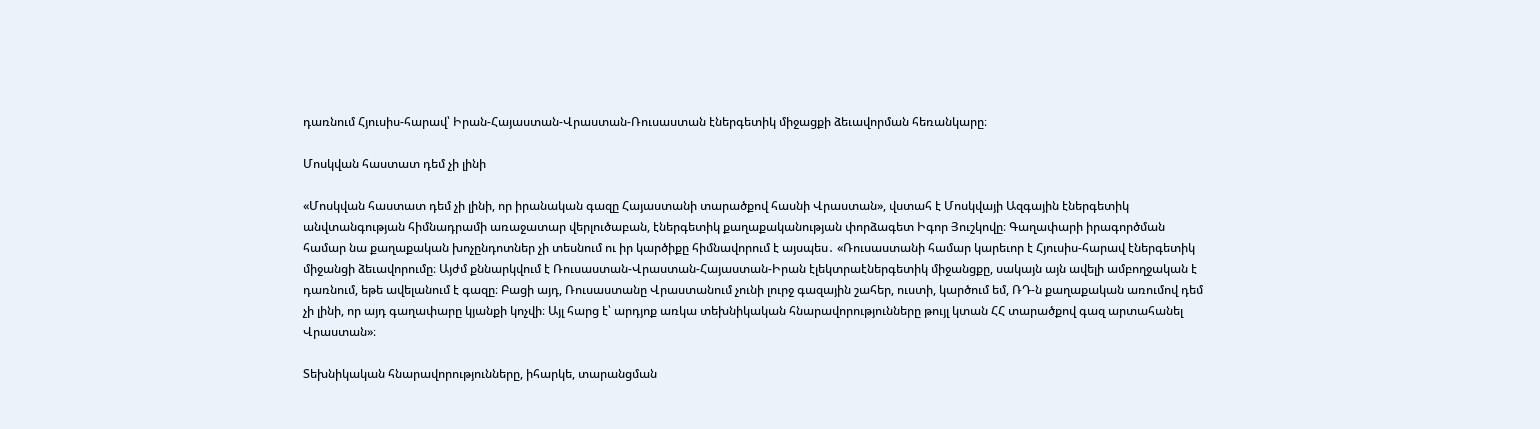դառնում Հյուսիս-հարավ՝ Իրան-Հայաստան-Վրաստան-Ռուսաստան էներգետիկ միջացքի ձեւավորման հեռանկարը։

Մոսկվան հաստատ դեմ չի լինի

«Մոսկվան հաստատ դեմ չի լինի, որ իրանական գազը Հայաստանի տարածքով հասնի Վրաստան», վստահ է Մոսկվայի Ազգային էներգետիկ անվտանգության հիմնադրամի առաջատար վերլուծաբան, էներգետիկ քաղաքականության փորձագետ Իգոր Յուշկովը։ Գաղափարի իրագործման համար նա քաղաքական խոչընդոտներ չի տեսնում ու իր կարծիքը հիմնավորում է այսպես․ «Ռուսաստանի համար կարեւոր է Հյուսիս-հարավ էներգետիկ միջանցի ձեւավորումը։ Այժմ քննարկվում է Ռուսաստան-Վրաստան-Հայաստան-Իրան էլեկտրաէներգետիկ միջանցքը, սակայն այն ավելի ամբողջական է դառնում, եթե ավելանում է գազը։ Բացի այդ, Ռուսաստանը Վրաստանում չունի լուրջ գազային շահեր, ուստի, կարծում եմ, ՌԴ-ն քաղաքական առումով դեմ չի լինի, որ այդ գաղափարը կյանքի կոչվի։ Այլ հարց է՝ արդյոք առկա տեխնիկական հնարավորությունները թույլ կտան ՀՀ տարածքով գազ արտահանել Վրաստան»։

Տեխնիկական հնարավորությունները, իհարկե, տարանցման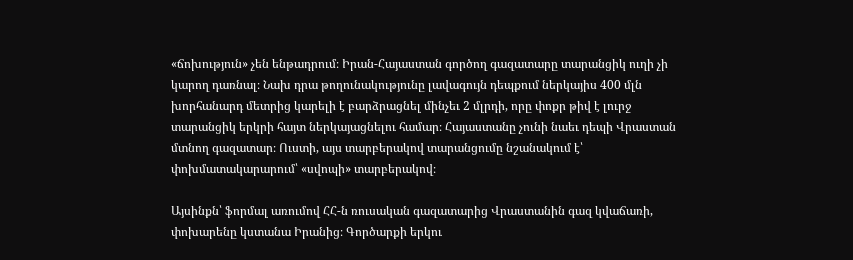«ճոխություն» չեն ենթադրում։ Իրան-Հայաստան գործող գազատարը տարանցիկ ուղի չի կարող դառնալ։ Նախ դրա թողունակությունը լավագույն դեպքում ներկայիս 400 մլն խորհանարդ մետրից կարելի է բարձրացնել մինչեւ 2 մլրդի, որը փոքր թիվ է լուրջ տարանցիկ երկրի հայտ ներկայացնելու համար։ Հայաստանը չունի նաեւ դեպի Վրաստան մտնող գազատար։ Ուստի, այս տարբերակով տարանցումը նշանակում է՝ փոխմատակարարում՝ «սվոպի» տարբերակով։

Այսինքն՝ ֆորմալ առումով ՀՀ-ն ռուսական գազատարից Վրաստանին գազ կվաճառի, փոխարենը կստանա Իրանից։ Գործարքի երկու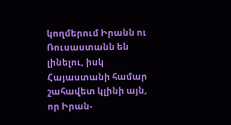կողմերում Իրանն ու Ռուսաստանն են լինելու, իսկ Հայաստանի համար շահավետ կլինի այն, որ Իրան-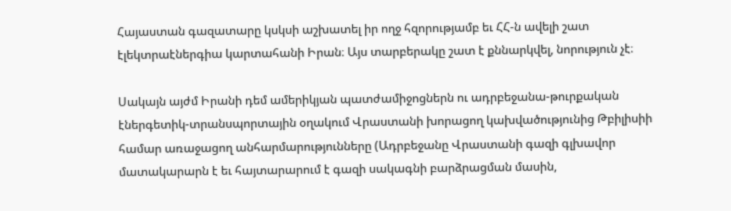Հայաստան գազատարը կսկսի աշխատել իր ողջ հզորությամբ եւ ՀՀ-ն ավելի շատ էլեկտրաէներգիա կարտահանի Իրան։ Այս տարբերակը շատ է քննարկվել, նորություն չէ։

Սակայն այժմ Իրանի դեմ ամերիկյան պատժամիջոցներն ու ադրբեջանա-թուրքական էներգետիկ-տրանսպորտային օղակում Վրաստանի խորացող կախվածությունից Թբիլիսիի համար առաջացող անհարմարությունները (Ադրբեջանը Վրաստանի գազի գլխավոր մատակարարն է եւ հայտարարում է գազի սակագնի բարձրացման մասին,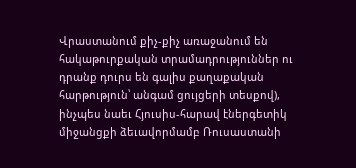Վրաստանում քիչ-քիչ առաջանում են հակաթուրքական տրամադրություններ ու դրանք դուրս են գալիս քաղաքական հարթություն՝ անգամ ցույցերի տեսքով), ինչպես նաեւ Հյուսիս-հարավ էներգետիկ միջանցքի ձեւավորմամբ Ռուսաստանի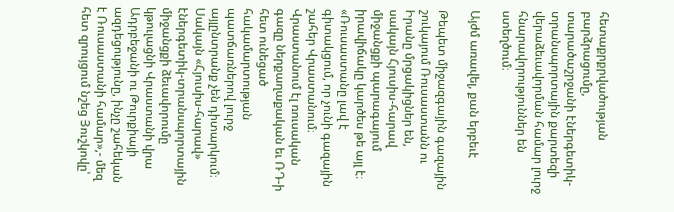հետաքրքրվածության բարձրացումը, տարածաշրջանի էներգետիկ-տրանսպորտային քարտեզի վերաձեւավորման համար լուրջ հնարավորություններ են ստեղծում։

Այժմ առավել, քան երբեւէ

Թեպետ միջազգային գազային շուկայում Ռուսաստանն ու Իրանը մրցակիցներ են, սակայն Հյուսիս-հարավ միջանցքի պարագայում իրավիճակը կարծես թե այլ է։ «Ռուսաստանը լավ է գիտակցում, որ չունի գազային շահեր Վրաստանում։ Վրաստանում էլ ռուսական գազը ներքաղաքական եւ ՌԴ-ի հետ ունեցած հակամարտության պատճառներով լուրջ այլընտրանք չեն դիտարկում։ Սակայն «Հյուսիս-հարավ» էներգետիկ-տրանսպորտային միջանցքի ձեւավորումը կթուլացնի Վրաստանի վրա Ադրբեջանի ու Թուրքիայի ազդեցությունը, ինչը շահեկան է Ռուսաստանի համար»,- մեզ հետ զրույցում նշեց Յուշկովը՝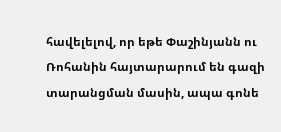հավելելով, որ եթե Փաշինյանն ու Ռոհանին հայտարարում են գազի տարանցման մասին, ապա գոնե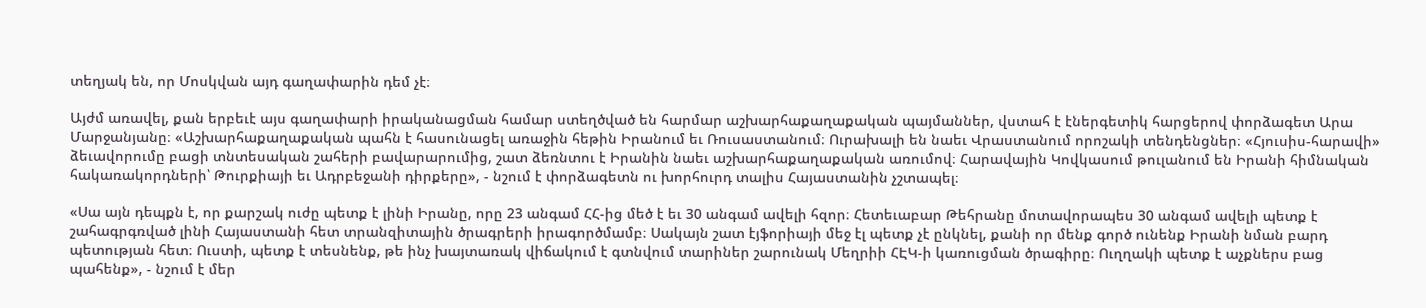տեղյակ են, որ Մոսկվան այդ գաղափարին դեմ չէ։

Այժմ առավել, քան երբեւէ այս գաղափարի իրականացման համար ստեղծված են հարմար աշխարհաքաղաքական պայմաններ, վստահ է էներգետիկ հարցերով փորձագետ Արա Մարջանյանը։ «Աշխարհաքաղաքական պահն է հասունացել առաջին հեթին Իրանում եւ Ռուսաստանում։ Ուրախալի են նաեւ Վրաստանում որոշակի տենդենցներ։ «Հյուսիս-հարավի» ձեւավորումը բացի տնտեսական շահերի բավարարումից, շատ ձեռնտու է Իրանին նաեւ աշխարհաքաղաքական առումով։ Հարավային Կովկասում թուլանում են Իրանի հիմնական հակառակորդների՝ Թուրքիայի եւ Ադրբեջանի դիրքերը», - նշում է փորձագետն ու խորհուրդ տալիս Հայաստանին չշտապել։

«Սա այն դեպքն է, որ քարշակ ուժը պետք է լինի Իրանը, որը 23 անգամ ՀՀ-ից մեծ է եւ 30 անգամ ավելի հզոր։ Հետեւաբար Թեհրանը մոտավորապես 30 անգամ ավելի պետք է շահագրգռված լինի Հայաստանի հետ տրանզիտային ծրագրերի իրագործմամբ։ Սակայն շատ էյֆորիայի մեջ էլ պետք չէ ընկնել, քանի որ մենք գործ ունենք Իրանի նման բարդ պետության հետ։ Ուստի, պետք է տեսնենք, թե ինչ խայտառակ վիճակում է գտնվում տարիներ շարունակ Մեղրիի ՀԷԿ-ի կառուցման ծրագիրը։ Ուղղակի պետք է աչքներս բաց պահենք», - նշում է մեր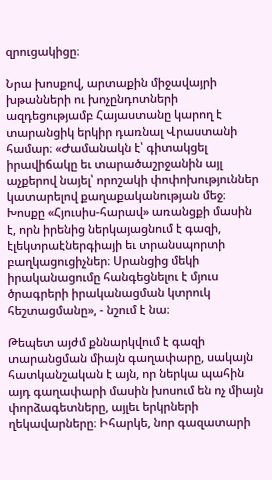զրուցակիցը։

Նրա խոսքով, արտաքին միջավայրի խթանների ու խոչընդոտների ազդեցությամբ Հայաստանը կարող է տարանցիկ երկիր դառնալ Վրաստանի համար։ «Ժամանակն է՝ գիտակցել իրավիճակը եւ տարածաշրջանին այլ աչքերով նայել՝ որոշակի փոփոխություններ կատարելով քաղաքականության մեջ։ Խոսքը «Հյուսիս-հարավ» առանցքի մասին է, որն իրենից ներկայացնում է գազի, էլեկտրաէներգիայի եւ տրանսպորտի բաղկացուցիչներ։ Սրանցից մեկի իրականացումը հանգեցնելու է մյուս ծրագրերի իրականացման կտրուկ հեշտացմանը», - նշում է նա։

Թեպետ այժմ քննարկվում է գազի տարանցման միայն գաղափարը, սակայն հատկանշական է այն, որ ներկա պահին այդ գաղափարի մասին խոսում են ոչ միայն փորձագետները, այլեւ երկրների ղեկավարները։ Իհարկե, նոր գազատարի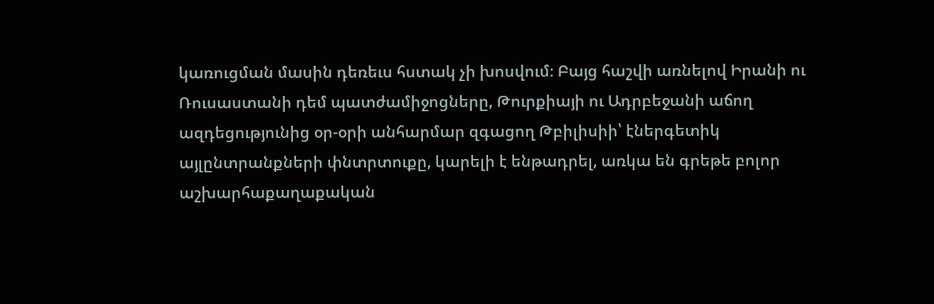կառուցման մասին դեռեւս հստակ չի խոսվում։ Բայց հաշվի առնելով Իրանի ու Ռուսաստանի դեմ պատժամիջոցները, Թուրքիայի ու Ադրբեջանի աճող ազդեցությունից օր-օրի անհարմար զգացող Թբիլիսիի՝ էներգետիկ այլընտրանքների փնտրտուքը, կարելի է ենթադրել, առկա են գրեթե բոլոր աշխարհաքաղաքական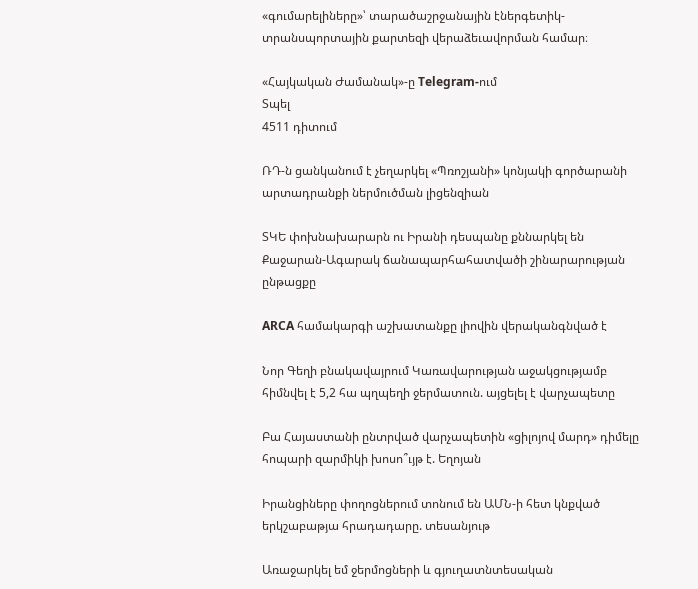«գումարելիները»՝ տարածաշրջանային էներգետիկ-տրանսպորտային քարտեզի վերաձեւավորման համար։

«Հայկական Ժամանակ»-ը Telegram-ում
Տպել
4511 դիտում

ՌԴ-ն ցանկանում է չեղարկել «Պռոշյանի» կոնյակի գործարանի արտադրանքի ներմուծման լիցենզիան

ՏԿԵ փոխնախարարն ու Իրանի դեսպանը քննարկել են Քաջարան-Ագարակ ճանապարհահատվածի շինարարության ընթացքը

ARCA համակարգի աշխատանքը լիովին վերականգնված է

Նոր Գեղի բնակավայրում Կառավարության աջակցությամբ հիմնվել է 5,2 հա պղպեղի ջերմատուն. այցելել է վարչապետը

Բա Հայաստանի ընտրված վարչապետին «ցիլոյով մարդ» դիմելը հոպարի զարմիկի խոսո՞ւյթ է. Եղոյան

Իրանցիները փողոցներում տոնում են ԱՄՆ-ի հետ կնքված երկշաբաթյա հրադադարը. տեսանյութ

Առաջարկել եմ ջերմոցների և գյուղատնտեսական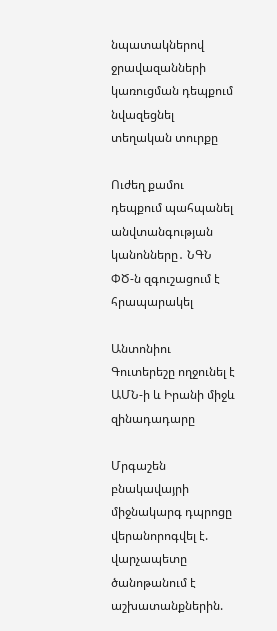նպատակներով ջրավազանների կառուցման դեպքում նվազեցնել տեղական տուրքը

Ուժեղ քամու դեպքում պահպանել անվտանգության կանոնները․ ՆԳՆ ՓԾ-ն զգուշացում է հրապարակել

Անտոնիու Գուտերեշը ողջունել է ԱՄՆ-ի և Իրանի միջև զինադադարը

Մրգաշեն բնակավայրի միջնակարգ դպրոցը վերանորոգվել է. վարչապետը ծանոթանում է աշխատանքներին.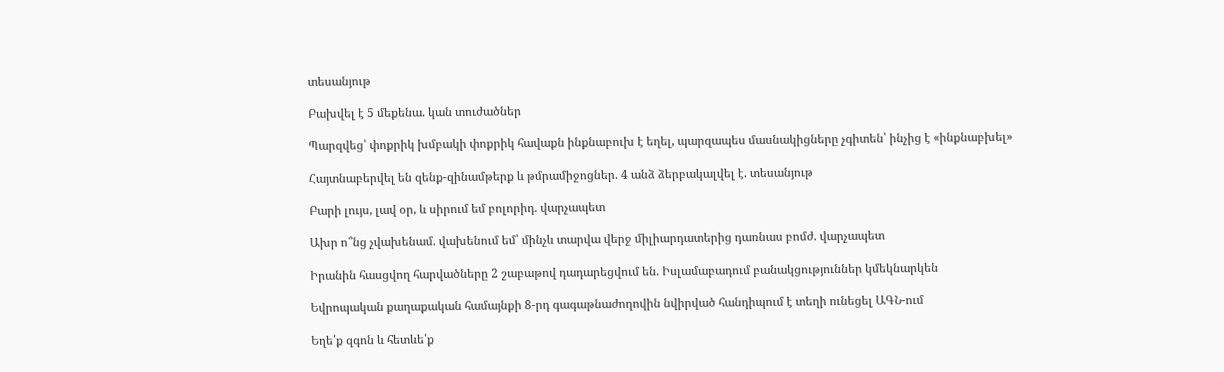տեսանյութ

Բախվել է 5 մեքենա. կան տուժածներ

Պարզվեց՝ փոքրիկ խմբակի փոքրիկ հավաքն ինքնաբուխ է եղել, պարզապես մասնակիցները չգիտեն՝ ինչից է «ինքնաբխել»

Հայտնաբերվել են զենք-զինամթերք և թմրամիջոցներ. 4 անձ ձերբակալվել է. տեսանյութ

Բարի լույս, լավ օր, և սիրում եմ բոլորիդ. վարչապետ

Ախր ո՞նց չվախենամ. վախենում եմ՝ մինչև տարվա վերջ միլիարդատերից դառնաս բոմժ. վարչապետ

Իրանին հասցվող հարվածները 2 շաբաթով դադարեցվում են. Իսլամաբադում բանակցություններ կմեկնարկեն

Եվրոպական քաղաքական համայնքի 8-րդ գագաթնաժողովին նվիրված հանդիպում է տեղի ունեցել ԱԳՆ-ում

Եղե՛ք զգոն և հետևե՛ք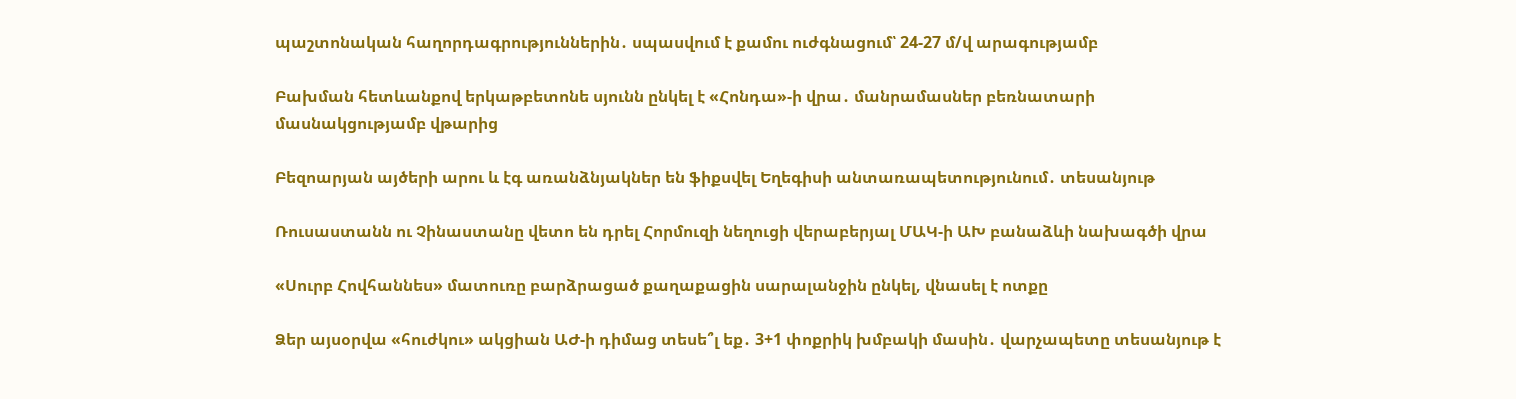պաշտոնական հաղորդագրություններին․ սպասվում է քամու ուժգնացում՝ 24-27 մ/վ արագությամբ

Բախման հետևանքով երկաթբետոնե սյունն ընկել է «Հոնդա»-ի վրա․ մանրամասներ բեռնատարի մասնակցությամբ վթարից

Բեզոարյան այծերի արու և էգ առանձնյակներ են ֆիքսվել Եղեգիսի անտառապետությունում․ տեսանյութ

Ռուսաստանն ու Չինաստանը վետո են դրել Հորմուզի նեղուցի վերաբերյալ ՄԱԿ-ի ԱԽ բանաձևի նախագծի վրա

«Սուրբ Հովհաննես» մատուռը բարձրացած քաղաքացին սարալանջին ընկել, վնասել է ոտքը

Ձեր այսօրվա «հուժկու» ակցիան ԱԺ-ի դիմաց տեսե՞լ եք․ 3+1 փոքրիկ խմբակի մասին․ վարչապետը տեսանյութ է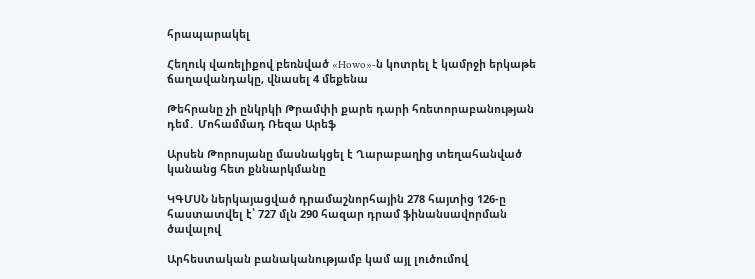հրապարակել

Հեղուկ վառելիքով բեռնված «Howo»-ն կոտրել է կամրջի երկաթե ճաղավանդակը, վնասել 4 մեքենա

Թեհրանը չի ընկրկի Թրամփի քարե դարի հռետորաբանության դեմ․ Մոհամմադ Ռեզա Արեֆ

Արսեն Թորոսյանը մասնակցել է Ղարաբաղից տեղահանված կանանց հետ քննարկմանը

ԿԳՄՍՆ ներկայացված դրամաշնորհային 278 հայտից 126-ը հաստատվել է՝ 727 մլն 290 հազար դրամ ֆինանսավորման ծավալով

Արհեստական բանականությամբ կամ այլ լուծումով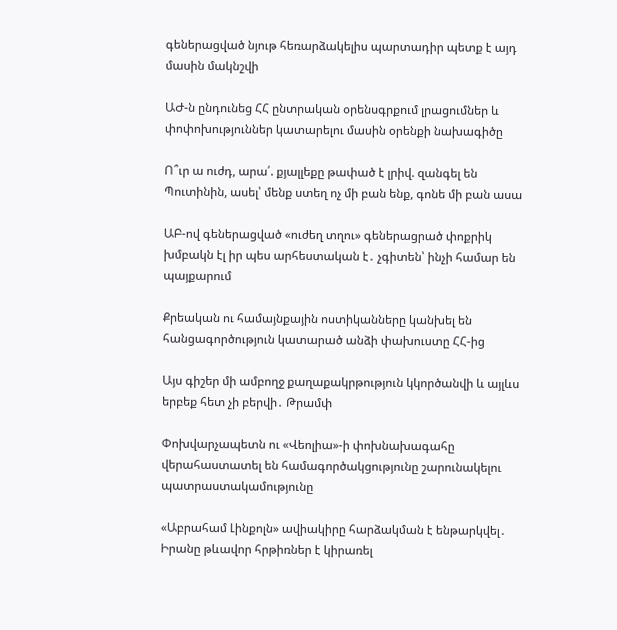գեներացված նյութ հեռարձակելիս պարտադիր պետք է այդ մասին մակնշվի

ԱԺ-ն ընդունեց ՀՀ ընտրական օրենսգրքում լրացումներ և փոփոխություններ կատարելու մասին օրենքի նախագիծը

Ո՞ւր ա ուժդ, արա՛. քյալլեքը թափած է լրիվ. զանգել են Պուտինին, ասել՝ մենք ստեղ ոչ մի բան ենք, գոնե մի բան ասա

ԱԲ-ով գեներացված «ուժեղ տղու» գեներացրած փոքրիկ խմբակն էլ իր պես արհեստական է․ չգիտեն՝ ինչի համար են պայքարում

Քրեական ու համայնքային ոստիկանները կանխել են հանցագործություն կատարած անձի փախուստը ՀՀ-ից

Այս գիշեր մի ամբողջ քաղաքակրթություն կկործանվի և այլևս երբեք հետ չի բերվի․ Թրամփ

Փոխվարչապետն ու «Վեոլիա»-ի փոխնախագահը վերահաստատել են համագործակցությունը շարունակելու պատրաստակամությունը

«Աբրահամ Լինքոլն» ավիակիրը հարձակման է ենթարկվել․ Իրանը թևավոր հրթիռներ է կիրառել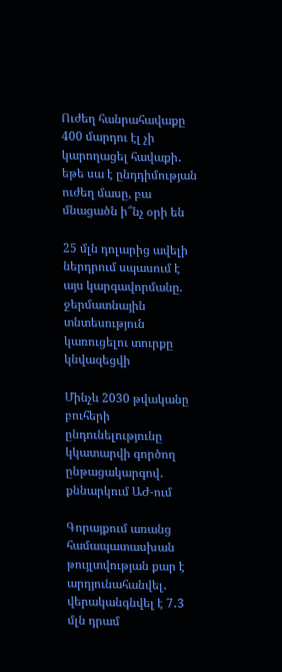Ուժեղ հանրահավաքը 400 մարդու էլ չի կարողացել հավաքի․ եթե սա է ընդդիմության ուժեղ մասը, բա մնացածն ի՞նչ օրի են

25 մլն դոլարից ավելի ներդրում սպասում է այս կարգավորմանը. ջերմատնային տնտեսություն կառուցելու տուրքը կնվազեցվի

Մինչև 2030 թվականը բուհերի ընդունելությունը կկատարվի գործող ընթացակարգով․ քննարկում ԱԺ-ում

Գորայքում առանց համապատասխան թույլտվության քար է արդյունահանվել․ վերականգնվել է 7․3 մլն դրամ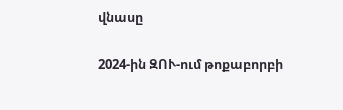վնասը

2024-ին ԶՈՒ-ում թոքաբորբի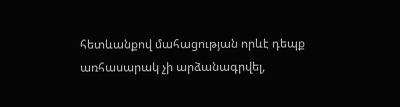հետևանքով մահացության որևէ դեպք առհասարակ չի արձանագրվել,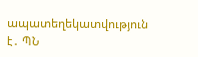ապատեղեկատվություն է․ ՊՆ